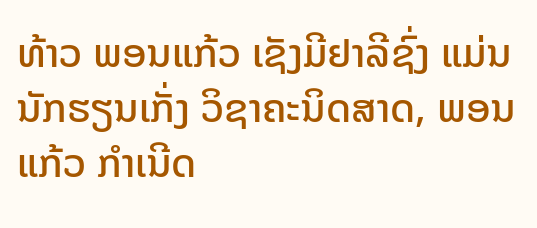ທ້າວ ພອນແກ້ວ ເຊັງມີຢາລີຊົ່ງ ແມ່ນນັກຮຽນເກັ່ງ ວິຊາຄະນິດສາດ, ພອນແກ້ວ ກໍາເນີດ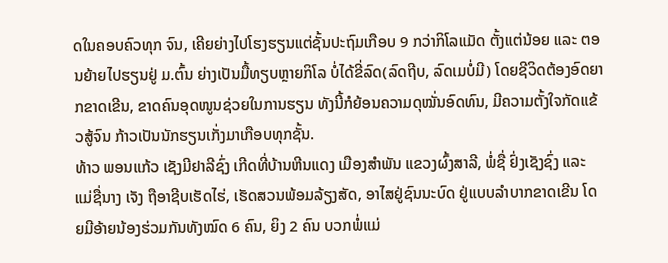ດໃນຄອບຄົວທຸກ ຈົນ, ເຄີຍຍ່າງໄປໂຮງຮຽນແຕ່ຊັ້ນປະຖົມເກືອບ 9 ກວ່າກິໂລແມັດ ຕັ້ງແຕ່ນ້ອຍ ແລະ ຕອນຍ້າຍໄປຮຽນຢູ່ ມ.ຕົ້ນ ຍ່າງເປັນມື້ທຽບຫຼາຍກິໂລ ບໍ່ໄດ້ຂີ່ລົດ(ລົດຖີບ, ລົດເມບໍ່ມີ) ໂດຍຊີວິດຕ້ອງອົດຍາກຂາດເຂີນ, ຂາດຄົນອຸດໜູນຊ່ວຍໃນການຮຽນ ທັງນີ້ກໍຍ້ອນຄວາມດຸໝັ່ນອົດທົນ, ມີຄວາມຕັ້ງໃຈກັດແຂ້ວສູ້ຈົນ ກ້າວເປັນນັກຮຽນເກັ່ງມາເກືອບທຸກຊັ້ນ.
ທ້າວ ພອນແກ້ວ ເຊັງມີຢາລີຊົ່ງ ເກີດທີ່ບ້ານຫີນແດງ ເມືອງສຳພັນ ແຂວງຜົ້ງສາລີ, ພໍ່ຊື່ ຢົ່ງເຊັງຊົ່ງ ແລະ ແມ່ຊື່ນາງ ເຈັງ ຖືອາຊີບເຮັດໄຮ່, ເຮັດສວນພ້ອມລ້ຽງສັດ, ອາໄສຢູ່ຊົນນະບົດ ຢູ່ແບບລຳບາກຂາດເຂີນ ໂດຍມີອ້າຍນ້ອງຮ່ວມກັນທັງໝົດ 6 ຄົນ, ຍິງ 2 ຄົນ ບວກພໍ່ແມ່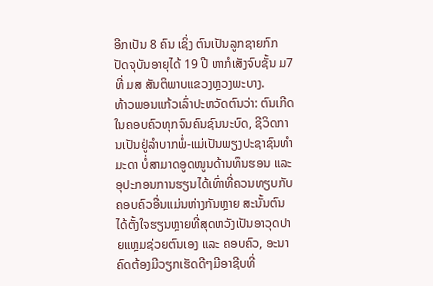ອີກເປັນ 8 ຄົນ ເຊິ່ງ ຕົນເປັນລູກຊາຍກົກ ປັດຈຸບັນອາຍຸໄດ້ 19 ປີ ຫາກໍເສັງຈົບຊັ້ນ ມ7 ທີ່ ມສ ສັນຕິພາບແຂວງຫຼວງພະບາງ.
ທ້າວພອນແກ້ວເລົ່າປະຫວັດຕົນວ່າ: ຕົນເກີດໃນຄອບຄົວທຸກຈົນຄົນຊົນນະບົດ, ຊີວິດການເປັນຢູ່ລຳບາກພໍ່-ແມ່ເປັນພຽງປະຊາຊົນທຳມະດາ ບໍ່ສາມາດອູດໜູນດ້ານທຶນຮອນ ແລະ ອຸປະກອນການຮຽນໄດ້ເທົ່າທີ່ຄວນທຽບກັບຄອບຄົວອື່ນແມ່ນຫ່າງກັນຫຼາຍ ສະນັ້ນຕົນໄດ້ຕັ້ງໃຈຮຽນຫຼາຍທີ່ສຸດຫວັງເປັນອາວຸດປາຍແຫຼມຊ່ວຍຕົນເອງ ແລະ ຄອບຄົວ, ອະນາຄົດຕ້ອງມີວຽກເຮັດດີໆມີອາຊີບທີ່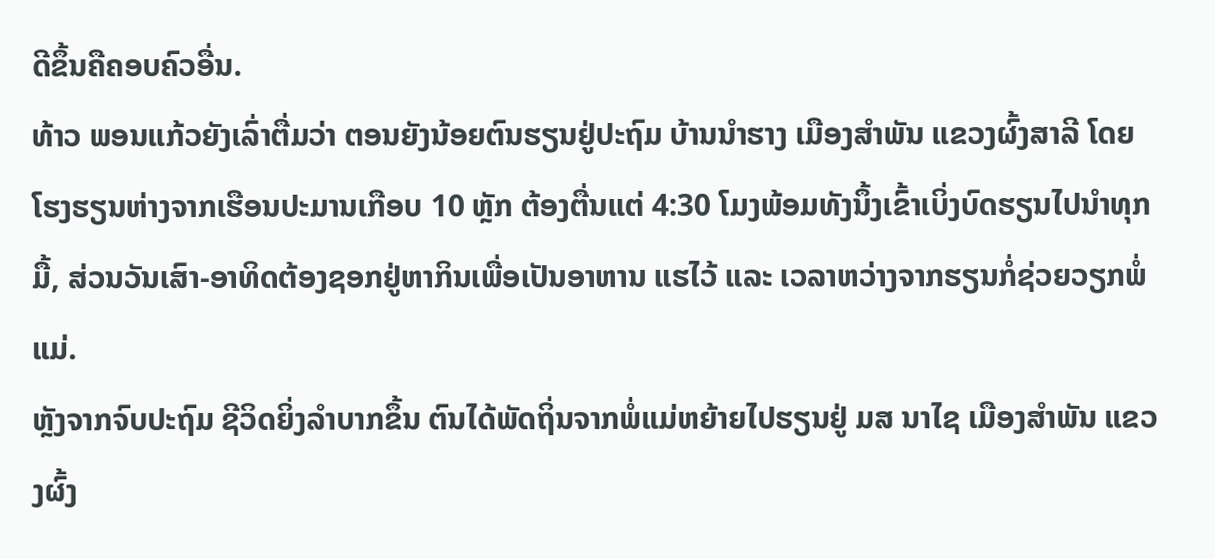ດີຂຶ້ນຄືຄອບຄົວອື່ນ.
ທ້າວ ພອນແກ້ວຍັງເລົ່າຕື່ມວ່າ ຕອນຍັງນ້ອຍຕົນຮຽນຢູ່ປະຖົມ ບ້ານນຳຮາງ ເມືອງສຳພັນ ແຂວງຜົ້ງສາລີ ໂດຍໂຮງຮຽນຫ່າງຈາກເຮືອນປະມານເກືອບ 10 ຫຼັກ ຕ້ອງຕື່ນແຕ່ 4:30 ໂມງພ້ອມທັງນຶ້ງເຂົ້າເບິ່ງບົດຮຽນໄປນຳທຸກມື້, ສ່ວນວັນເສົາ-ອາທິດຕ້ອງຊອກຢູ່ຫາກິນເພື່ອເປັນອາຫານ ແຮໄວ້ ແລະ ເວລາຫວ່າງຈາກຮຽນກໍ່ຊ່ວຍວຽກພໍ່ແມ່.
ຫຼັງຈາກຈົບປະຖົມ ຊີວິດຍິ່ງລຳບາກຂຶ້ນ ຕົນໄດ້ພັດຖິ່ນຈາກພໍ່ແມ່ຫຍ້າຍໄປຮຽນຢູ່ ມສ ນາໄຊ ເມືອງສຳພັນ ແຂວງຜົ້ງ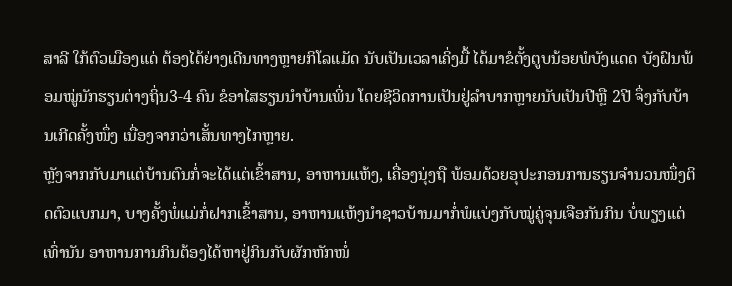ສາລີ ໃກ້ຕົວເມືອງແດ່ ຕ້ອງໄດ້ຍ່າງເດີນທາງຫຼາຍກິໂລແມັດ ນັບເປັນເວລາເຄິ່ງມື້ ໄດ້ມາຂໍຕັ້ງຕູບນ້ອຍພໍບັງແດດ ບັງຝົນພ້ອມໝູ່ນັກຮຽນຕ່າງຖິ່ນ3-4 ຄົນ ຂໍອາໄສຮຽນນຳບ້ານເພິ່ນ ໂດຍຊີວິດການເປັນຢູ່ລຳບາກຫຼາຍນັບເປັນປີຫຼື 2ປີ ຈຶ່ງກັບບ້ານເກີດຄັ້ງໜຶ່ງ ເນື່ອງຈາກວ່າເສັ້ນທາງໄກຫຼາຍ.
ຫຼັງຈາກກັບມາແຕ່ບ້ານຕົນກໍ່ຈະໄດ້ແຕ່ເຂົ້າສານ, ອາຫານແຫ້ງ, ເຄື່ອງນຸ່ງຖື ພ້ອມດ້ວຍອຸປະກອນການຮຽນຈຳນວນໜຶ່ງຕິດຕົວແບກມາ, ບາງຄັ້ງພໍ່ແມ່ກໍ່ຝາກເຂົ້າສານ, ອາຫານແຫ້ງນຳຊາວບ້ານມາກໍ່ພໍແບ່ງກັບໝູ່ຄູ່ຈຸນເຈືອກັນກິນ ບໍ່ພຽງແຕ່ເທົ່ານັນ ອາຫານການກິນຕ້ອງໄດ້ຫາຢູ່ກິນກັບຜັກຫັກໜໍ່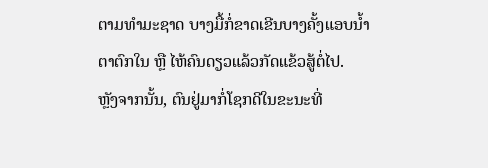ຕາມທຳມະຊາດ ບາງມື້ກໍ່ຂາດເຂີນບາງຄັ້ງແອບນ້ຳຕາຕົກໃນ ຫຼື ໄຫ້ຄົນດຽວແລ້ວກັດແຂ້ວສູ້ຕໍ່ໄປ.
ຫຼັງຈາກນັ້ນ, ຕົນຢູ່ມາກໍ່ໂຊກດີໃນຂະນະທີ່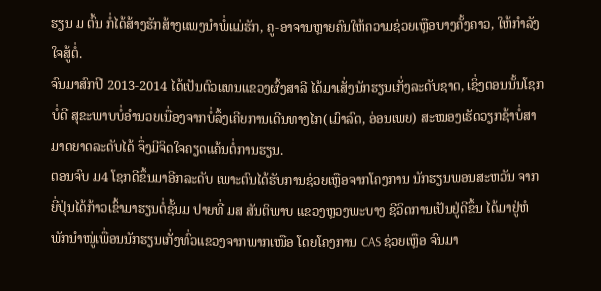ຮຽນ ມ ຕົ້ນ ກໍ່ໄດ້ສ້າງຮັກສ້າງແພງນຳພໍ່ແມ່ຮັກ, ຄູ-ອາຈານຫຼາຍຄົນໃຫ້ຄວາມຊ່ວຍເຫຼືອບາງຄັ້ງຄາວ, ໃຫ້ກຳລັງໃຈສູ້ຕໍ່.
ຈົນມາສົກປີ 2013-2014 ໄດ້ເປັນຕົວແທນແຂວງຜົ້ງສາລີ ໄດ້ມາເສັ່ງນັກຮຽນເກັ່ງລະດັບຊາດ, ເຊິ່ງຕອນນັ້ນໂຊກບໍ່ດີ ສຸຂະພາບບໍ່ອຳນວຍເນື່ອງຈາກບໍ່ລຶ້ງເຄີຍການເດີນທາງໄກ(ເມົາລົດ, ອ່ອນເພຍ) ສະໝອງເຮັດວຽກຊ້າບໍ່ສາມາດຍາດລະດັບໄດ້ ຈຶ່ງມີຈິດໃຈຄຽດແຄ້ນຕໍ່ການຮຽນ.
ຕອນຈົບ ມ4 ໂຊກດີຂຶ້ນມາອີກລະດັບ ເພາະຕົນໄດ້ຮັບການຊ່ວຍເຫຼືອຈາກໂຄງການ ນັກຮຽນພອນສະຫວັນ ຈາກຍີ່ປຸ່ນໄດ້ກ້າວເຂົ້າມາຮຽນຕໍ່ຊັ້ນມ ປາຍທີ່ ມສ ສັນຕິພາບ ແຂວງຫຼວງພະບາງ ຊີວິດການເປັນຢູ່ດີຂຶ້ນ ໄດ້ມາຢູ່ຫໍພັກນຳໜູ່ເພື່ອນນັກຮຽນເກັ່ງທົ່ວແຂວງຈາກພາກເໜືອ ໂດຍໂຄງການ CAS ຊ່ວຍເຫຼືອ ຈົນມາ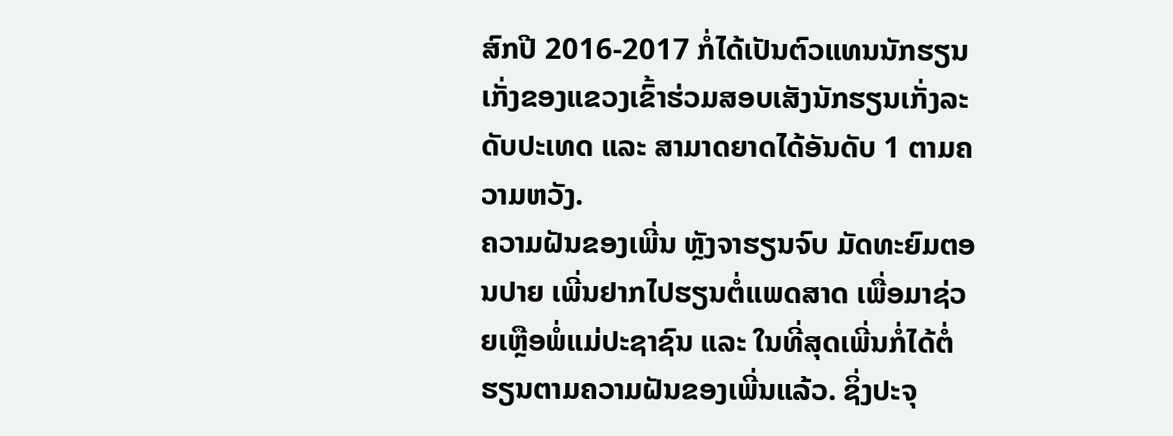ສົກປີ 2016-2017 ກໍ່ໄດ້ເປັນຕົວແທນນັກຮຽນເກັ່ງຂອງແຂວງເຂົ້າຮ່ວມສອບເສັງນັກຮຽນເກັ່ງລະດັບປະເທດ ແລະ ສາມາດຍາດໄດ້ອັນດັບ 1 ຕາມຄວາມຫວັງ.
ຄວາມຝັນຂອງເພີ່ນ ຫຼັງຈາຮຽນຈົບ ມັດທະຍົມຕອນປາຍ ເພີ່ນຢາກໄປຮຽນຕໍ່ແພດສາດ ເພື່ອມາຊ່ວຍເຫຼືອພໍ່ແມ່ປະຊາຊົນ ແລະ ໃນທີ່ສຸດເພີ່ນກໍ່ໄດ້ຕໍ່ຮຽນຕາມຄວາມຝັນຂອງເພີ່ນແລ້ວ. ຊິ່ງປະຈຸ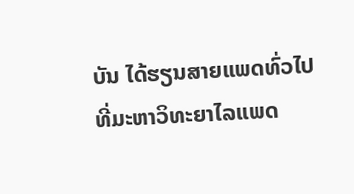ບັນ ໄດ້ຮຽນສາຍແພດທົ່ວໄປທີ່ມະຫາວິທະຍາໄລແພດ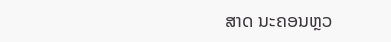ສາດ ນະຄອນຫຼວ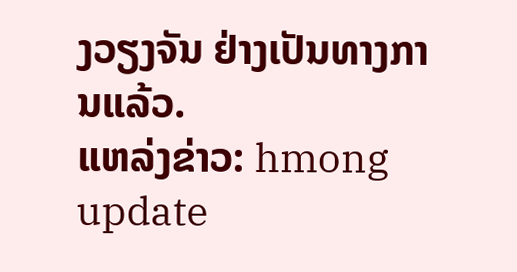ງວຽງຈັນ ຢ່າງເປັນທາງການແລ້ວ.
ແຫລ່ງຂ່າວ: hmong update